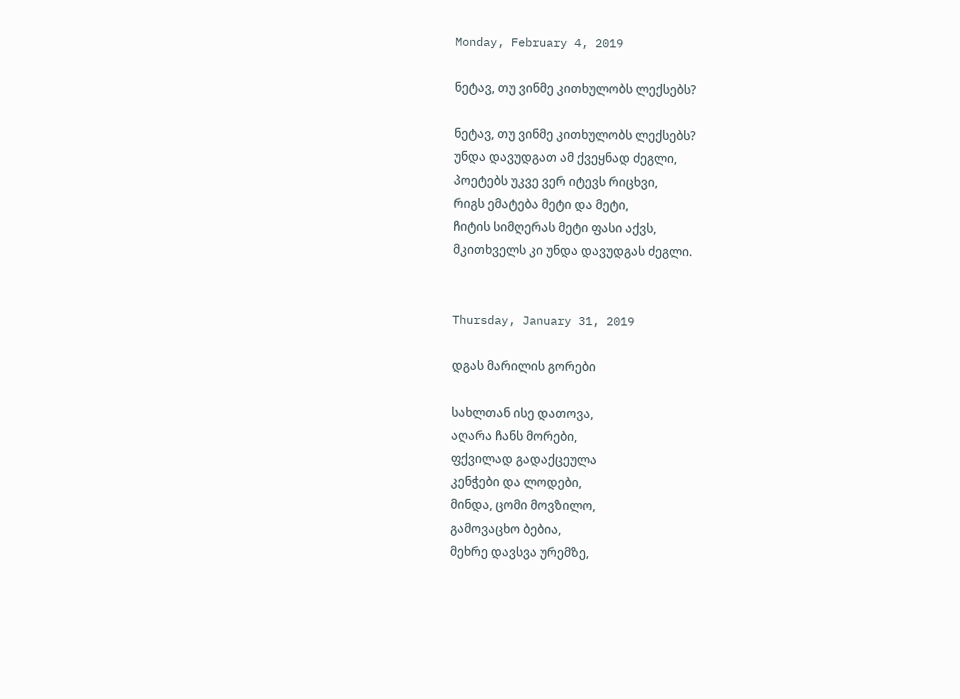Monday, February 4, 2019

ნეტავ, თუ ვინმე კითხულობს ლექსებს?

ნეტავ, თუ ვინმე კითხულობს ლექსებს?
უნდა დავუდგათ ამ ქვეყნად ძეგლი,
პოეტებს უკვე ვერ იტევს რიცხვი,
რიგს ემატება მეტი და მეტი,
ჩიტის სიმღერას მეტი ფასი აქვს,
მკითხველს კი უნდა დავუდგას ძეგლი.


Thursday, January 31, 2019

დგას მარილის გორები

სახლთან ისე დათოვა,
აღარა ჩანს მორები,
ფქვილად გადაქცეულა
კენჭები და ლოდები,
მინდა, ცომი მოვზილო,
გამოვაცხო ბებია,
მეხრე დავსვა ურემზე,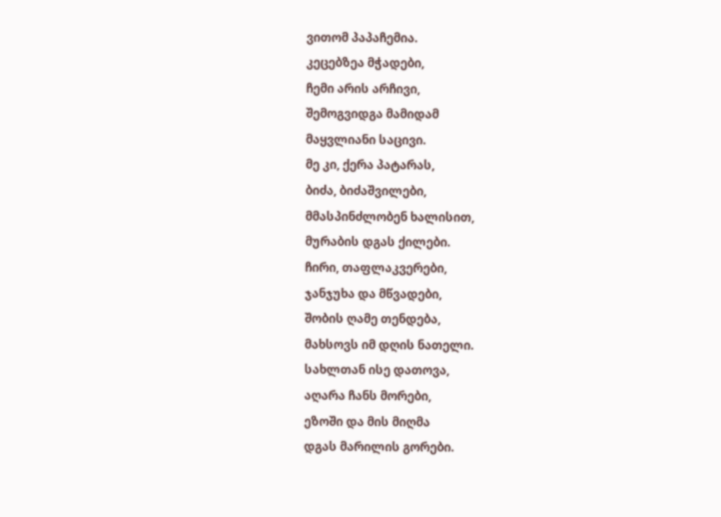ვითომ პაპაჩემია.
კეცებზეა მჭადები,
ჩემი არის არჩივი,
შემოგვიდგა მამიდამ
მაყვლიანი საცივი.
მე კი, ქერა პატარას,
ბიძა, ბიძაშვილები,
მმასპინძლობენ ხალისით,
მურაბის დგას ქილები.
ჩირი, თაფლაკვერები,
ჯანჯუხა და მწვადები,
შობის ღამე თენდება,
მახსოვს იმ დღის ნათელი.
სახლთან ისე დათოვა,
აღარა ჩანს მორები,
ეზოში და მის მიღმა
დგას მარილის გორები.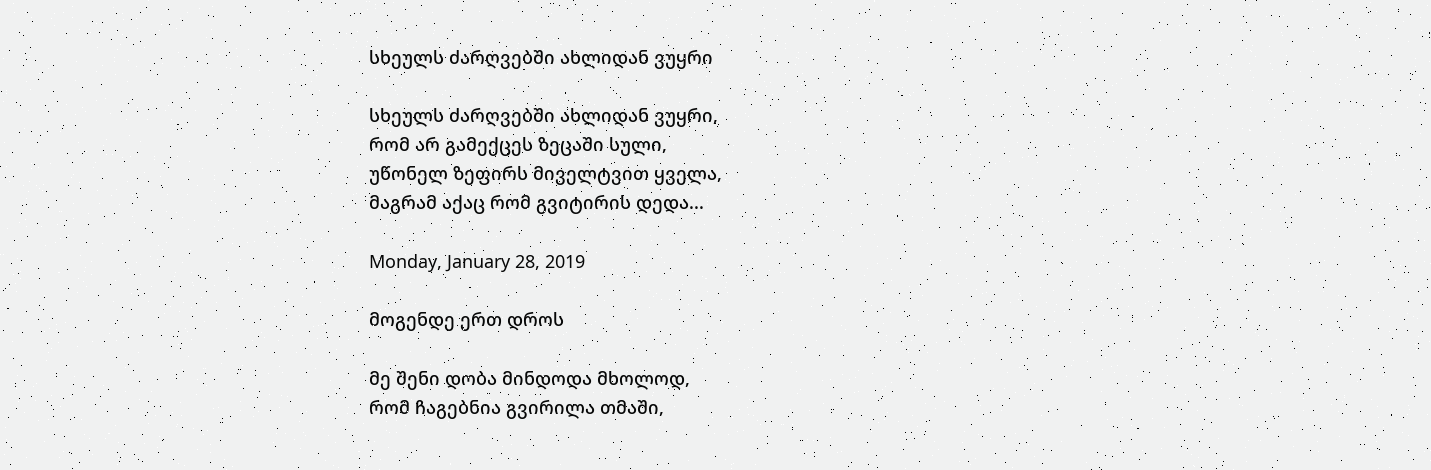სხეულს ძარღვებში ახლიდან ვუყრი

სხეულს ძარღვებში ახლიდან ვუყრი,
რომ არ გამექცეს ზეცაში სული,
უწონელ ზეფირს მიველტვით ყველა,
მაგრამ აქაც რომ გვიტირის დედა...

Monday, January 28, 2019

მოგენდე ერთ დროს

მე შენი დობა მინდოდა მხოლოდ,
რომ ჩაგებნია გვირილა თმაში,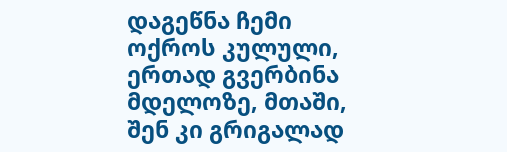დაგეწნა ჩემი ოქროს კულული,
ერთად გვერბინა მდელოზე, მთაში,
შენ კი გრიგალად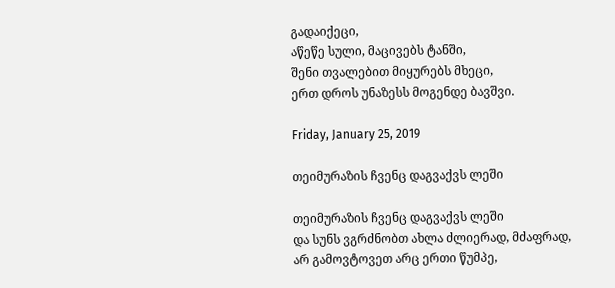გადაიქეცი,
აწეწე სული, მაცივებს ტანში,
შენი თვალებით მიყურებს მხეცი,
ერთ დროს უნაზესს მოგენდე ბავშვი.

Friday, January 25, 2019

თეიმურაზის ჩვენც დაგვაქვს ლეში

თეიმურაზის ჩვენც დაგვაქვს ლეში
და სუნს ვგრძნობთ ახლა ძლიერად, მძაფრად,
არ გამოვტოვეთ არც ერთი წუმპე,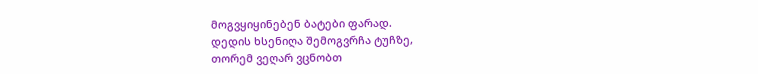მოგვყიყინებენ ბატები ფარად.
დედის ხსენიღა შემოგვრჩა ტუჩზე,
თორემ ვეღარ ვცნობთ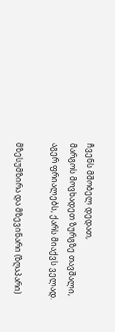ჩვენს მშობელ დედათ,
მარგოს მოვხადეთ ზურგზე თავშალი,
აგერ ფრიალებს, ქარს მიაქვს ველად.

მზესუმზირა და მზევინარი (ზღაპარი)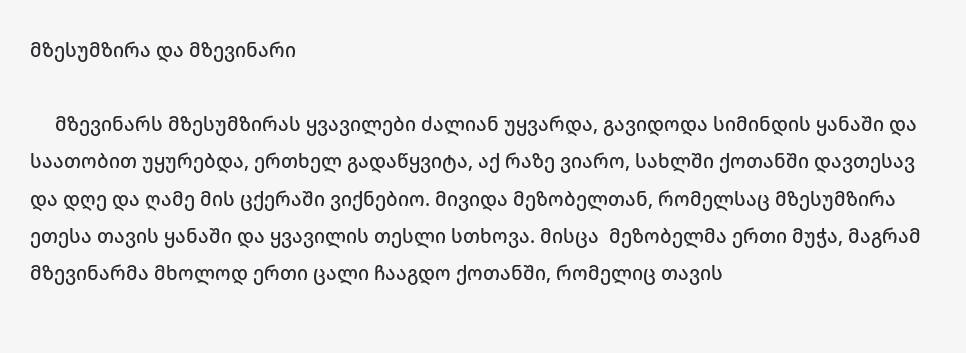მზესუმზირა და მზევინარი

     მზევინარს მზესუმზირას ყვავილები ძალიან უყვარდა, გავიდოდა სიმინდის ყანაში და საათობით უყურებდა, ერთხელ გადაწყვიტა, აქ რაზე ვიარო, სახლში ქოთანში დავთესავ და დღე და ღამე მის ცქერაში ვიქნებიო. მივიდა მეზობელთან, რომელსაც მზესუმზირა ეთესა თავის ყანაში და ყვავილის თესლი სთხოვა. მისცა  მეზობელმა ერთი მუჭა, მაგრამ მზევინარმა მხოლოდ ერთი ცალი ჩააგდო ქოთანში, რომელიც თავის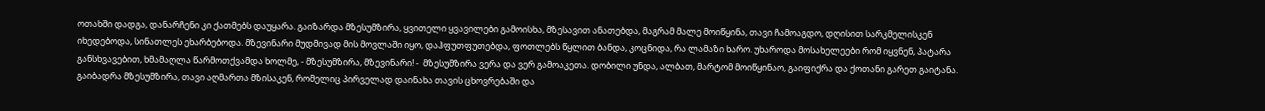ოთახში დადგა, დანარჩენი კი ქათმებს დაუყარა. გაიზარდა მზესუმზირა, ყვითელი ყვავილები გამოისხა, მზესავით ანათებდა, მაგრამ მალე მოიწყინა, თავი ჩამოაგდო, დღისით სარკმელისკენ იხედებოდა, სინათლეს ეხარბებოდა. მზევინარი მუდმივად მის მოვლაში იყო, დაჰფუთფუთებდა, ფოთლებს წყლით ბანდა, კოცნიდა, რა ლამაზი ხარო. უხაროდა მოსახელეები რომ იყვნენ, პატარა განსხვავებით, ხმამაღლა წარმოთქვამდა ხოლმე, - მზესუმზირა, მზევინარი! -  მზესუმზირა ვერა და ვერ გამოაკეთა. დობილი უნდა, ალბათ, მარტომ მოიწყინაო, გაიფიქრა და ქოთანი გარეთ გაიტანა. გაიბადრა მზესუმზირა, თავი აღმართა მზისაკენ, რომელიც პირველად დაინახა თავის ცხოვრებაში და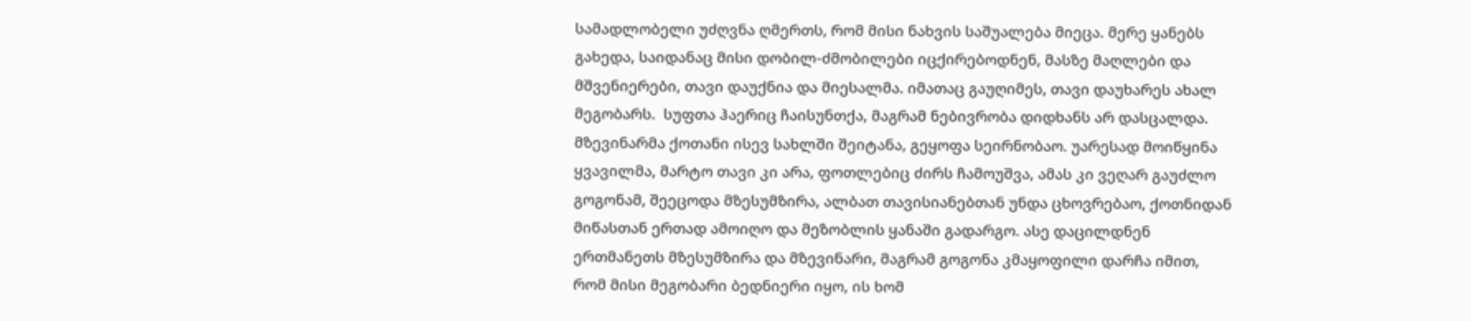სამადლობელი უძღვნა ღმერთს, რომ მისი ნახვის საშუალება მიეცა. მერე ყანებს გახედა, საიდანაც მისი დობილ-ძმობილები იცქირებოდნენ, მასზე მაღლები და მშვენიერები, თავი დაუქნია და მიესალმა. იმათაც გაუღიმეს, თავი დაუხარეს ახალ მეგობარს.  სუფთა ჰაერიც ჩაისუნთქა, მაგრამ ნებივრობა დიდხანს არ დასცალდა. მზევინარმა ქოთანი ისევ სახლში შეიტანა, გეყოფა სეირნობაო. უარესად მოიწყინა ყვავილმა, მარტო თავი კი არა, ფოთლებიც ძირს ჩამოუშვა, ამას კი ვეღარ გაუძლო გოგონამ, შეეცოდა მზესუმზირა, ალბათ თავისიანებთან უნდა ცხოვრებაო, ქოთნიდან მიწასთან ერთად ამოიღო და მეზობლის ყანაში გადარგო. ასე დაცილდნენ ერთმანეთს მზესუმზირა და მზევინარი, მაგრამ გოგონა კმაყოფილი დარჩა იმით, რომ მისი მეგობარი ბედნიერი იყო, ის ხომ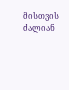მისთვის ძალიან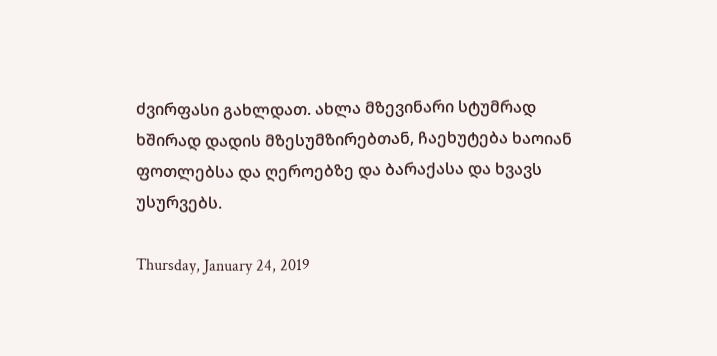ძვირფასი გახლდათ. ახლა მზევინარი სტუმრად ხშირად დადის მზესუმზირებთან, ჩაეხუტება ხაოიან ფოთლებსა და ღეროებზე და ბარაქასა და ხვავს უსურვებს.

Thursday, January 24, 2019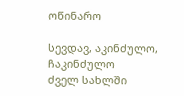ოწინარო

სევდავ, აკინძულო, ჩაკინძულო
ძველ სახლში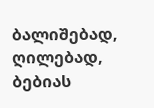ბალიშებად, ღილებად,
ბებიას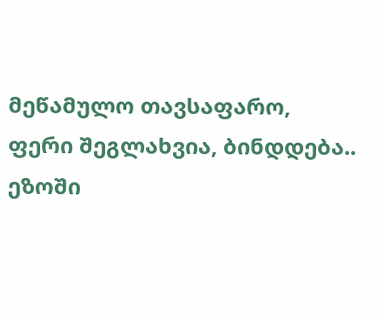მეწამულო თავსაფარო,
ფერი შეგლახვია, ბინდდება..
ეზოში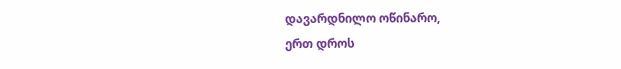დავარდნილო ოწინარო,
ერთ დროს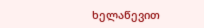ხელაწევით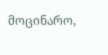მოცინარო,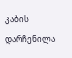კაბის დარჩენილა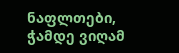ნაფლთები,
ჭამდე ვიღამ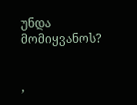უნდა მომიყვანოს?


,